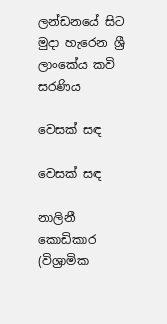ලන්ඩනයේ සිට මුදා හැරෙන ශ්‍රී ලාංකේය කවි සරණිය

වෙසක් සඳ

වෙසක් සඳ

නාලිනී කොඩිකාර (විශ්‍රාමික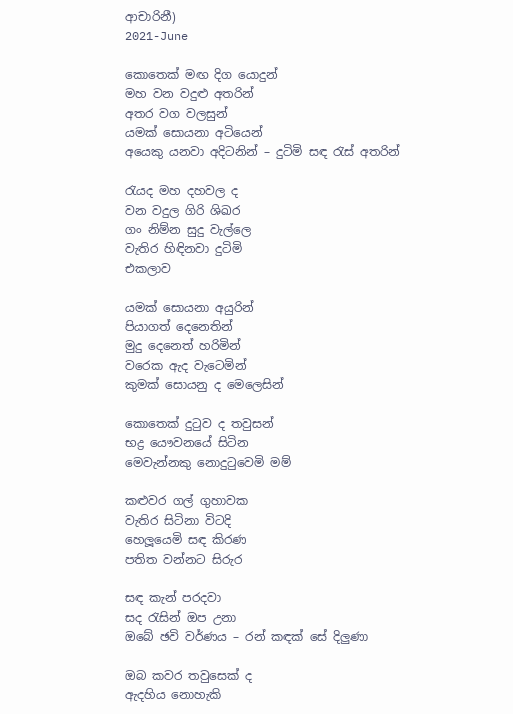ආචාරිනී)
2021-June

කොතෙක් මඟ දිග යොදුන්
මහ වන වදුළු අතරින්
අතර වග වලසුන්
යමක් සොයනා අටියෙන්
අයෙකු යනවා අදිටනින් – දුටිමි සඳ රැස් අතරින්

රැයද මහ දහවල ද
වන වදුල ගිරි ශිඛර
ගං නිම්න සුදු වැල්ලෙ
වැතිර හිඳිනවා දුටිමි
එකලාව

යමක් සොයනා අයුරින්
පියාගත් දෙනෙතින්
මුදු දෙනෙත් හරිමින්
වරෙක ඇද වැටෙමින්
කුමක් සොයනු ද මෙලෙසින්

කොතෙක් දුටුව ද තවුසන්
භද්‍ර යෞවනයේ සිටින
මෙවැන්නකු නොදුටුවෙමි මම්

කළුවර ගල් ගුහාවක
වැතිර සිටිනා විටදි
හෙලූයෙමි සඳ කිරණ
පතිත වන්නට සිරුර

සඳ කැන් පරදවා
සද රැසින් ඔප උනා
ඔබේ ඡවි වර්ණය – රන් කඳක් සේ දිලුණා

ඔබ කවර තවුසෙක් ද
ඇදහිය නොහැකි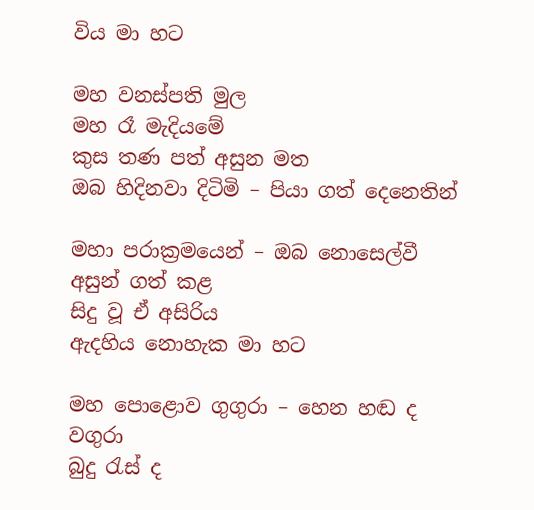විය මා හට

මහ වනස්පති මුල
මහ රෑ මැදියමේ
කුස තණ පත් අසුන මත
ඔබ හිදිනවා දිටිමි – පියා ගත් දෙනෙතින්

මහා පරාක්‍රමයෙන් – ඔබ නොසෙල්වී
අසුන් ගත් කළ
සිදු වූ ඒ අසිරිය
ඇදහිය නොහැක මා හට

මහ පොළොව ගුගුරා – හෙන හඬ ද වගුරා
බුදු රැස් ද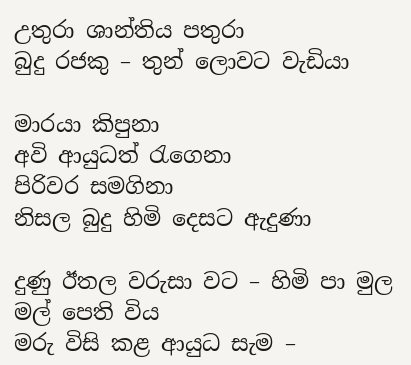උතුරා ශාන්තිය පතුරා
බුදු රජකු – තුන් ලොවට වැඩියා

මාරයා කිපුනා
අවි ආයුධත් රැගෙනා
පිරිවර සමගිනා
නිසල බුදු හිමි දෙසට ඇදුණා

දුණු ඊතල වරුසා වට – හිමි පා මුල මල් පෙති විය
මරු විසි කළ ආයුධ සැම –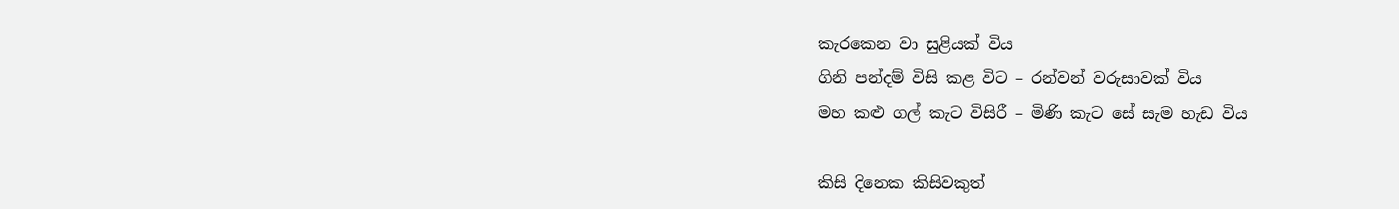කැරකෙන වා සුළියක් විය
ගිනි පන්දම් විසි කළ විට – රන්වන් වරුසාවක් විය
මහ කළු ගල් කැට විසිරී – මිණි කැට සේ සැම හැඩ විය

කිසි දිනෙක කිසිවකුත්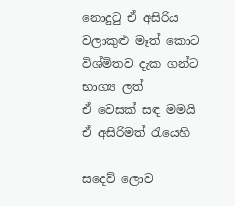නොදුටු ඒ අසිරිය
වලාකුළු මෑත් කොට
විශ්මිතව දැක ගන්ට
භාග්‍ය ලත්
ඒ වෙසක් සඳ මමයි
ඒ අසිරිමත් රැයෙහි

සදෙව් ලොව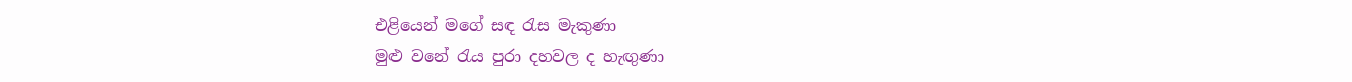එළියෙන් මගේ සඳ රැස මැකුණා
මුළු වනේ රැය පුරා දහවල ද හැඟුණා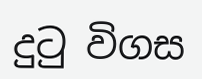දුටු විගස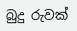බුදු රුවක්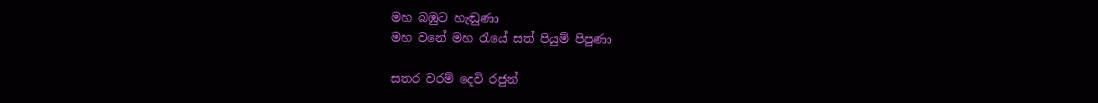මහ බඹුට හැඬුණා
මහ වනේ මහ රැයේ සත් පියුම් පිපුණා

සතර වරම් දෙවි රජුන්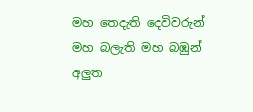මහ තෙදැති දෙවිවරුන්
මහ බලැති මහ බඹුන්
අලුත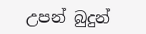උපන් බුදුන්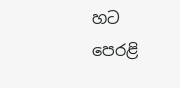හට
පෙරළි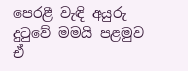පෙරළී වැඳි අයුරු
දුටුවේ මමයි පළමුව
ඒ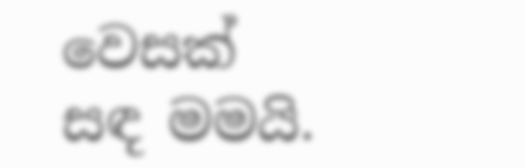වෙසක් සඳ මමයි.